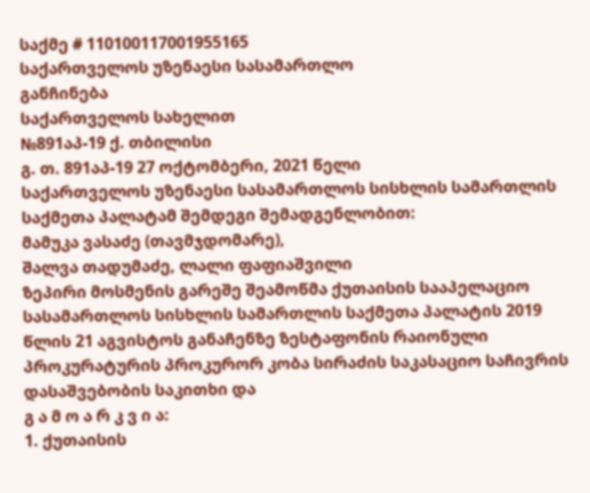საქმე # 110100117001955165
საქართველოს უზენაესი სასამართლო
განჩინება
საქართველოს სახელით
№891აპ-19 ქ. თბილისი
გ. თ. 891აპ-19 27 ოქტომბერი, 2021 წელი
საქართველოს უზენაესი სასამართლოს სისხლის სამართლის საქმეთა პალატამ შემდეგი შემადგენლობით:
მამუკა ვასაძე (თავმჯდომარე),
შალვა თადუმაძე, ლალი ფაფიაშვილი
ზეპირი მოსმენის გარეშე შეამოწმა ქუთაისის სააპელაციო სასამართლოს სისხლის სამართლის საქმეთა პალატის 2019 წლის 21 აგვისტოს განაჩენზე ზესტაფონის რაიონული პროკურატურის პროკურორ კობა სირაძის საკასაციო საჩივრის დასაშვებობის საკითხი და
გ ა მ ო ა რ კ ვ ი ა:
1. ქუთაისის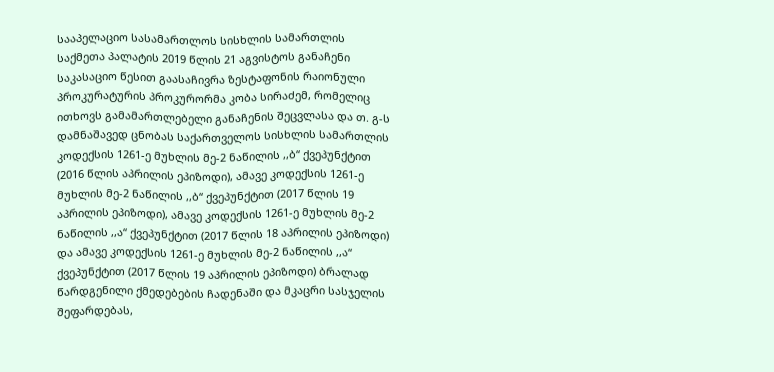სააპელაციო სასამართლოს სისხლის სამართლის საქმეთა პალატის 2019 წლის 21 აგვისტოს განაჩენი საკასაციო წესით გაასაჩივრა ზესტაფონის რაიონული პროკურატურის პროკურორმა კობა სირაძემ, რომელიც ითხოვს გამამართლებელი განაჩენის შეცვლასა და თ. გ-ს დამნაშავედ ცნობას საქართველოს სისხლის სამართლის კოდექსის 1261-ე მუხლის მე-2 ნაწილის ,,ბ“ ქვეპუნქტით (2016 წლის აპრილის ეპიზოდი), ამავე კოდექსის 1261-ე მუხლის მე-2 ნაწილის ,,ბ“ ქვეპუნქტით (2017 წლის 19 აპრილის ეპიზოდი), ამავე კოდექსის 1261-ე მუხლის მე-2 ნაწილის ,,ა“ ქვეპუნქტით (2017 წლის 18 აპრილის ეპიზოდი) და ამავე კოდექსის 1261-ე მუხლის მე-2 ნაწილის ,,ა“ ქვეპუნქტით (2017 წლის 19 აპრილის ეპიზოდი) ბრალად წარდგენილი ქმედებების ჩადენაში და მკაცრი სასჯელის შეფარდებას,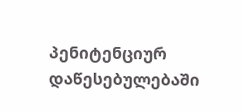პენიტენციურ დაწესებულებაში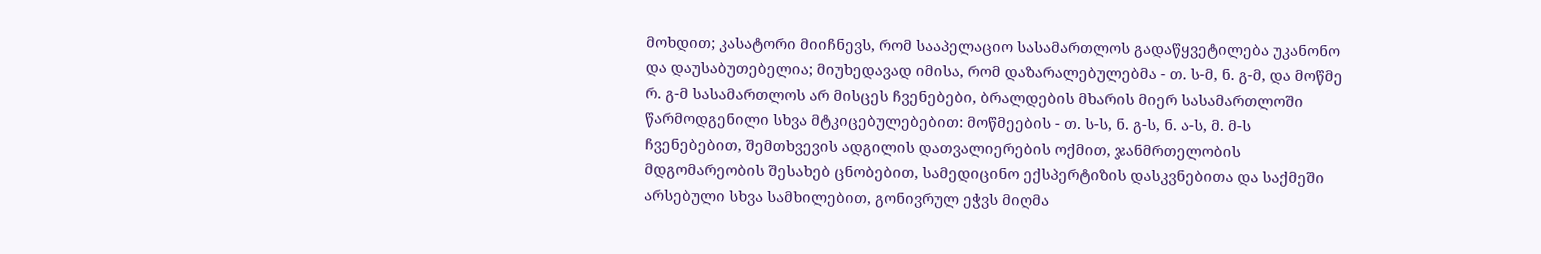მოხდით; კასატორი მიიჩნევს, რომ სააპელაციო სასამართლოს გადაწყვეტილება უკანონო და დაუსაბუთებელია; მიუხედავად იმისა, რომ დაზარალებულებმა - თ. ს-მ, ნ. გ-მ, და მოწმე რ. გ-მ სასამართლოს არ მისცეს ჩვენებები, ბრალდების მხარის მიერ სასამართლოში წარმოდგენილი სხვა მტკიცებულებებით: მოწმეების - თ. ს-ს, ნ. გ-ს, ნ. ა-ს, მ. მ-ს ჩვენებებით, შემთხვევის ადგილის დათვალიერების ოქმით, ჯანმრთელობის მდგომარეობის შესახებ ცნობებით, სამედიცინო ექსპერტიზის დასკვნებითა და საქმეში არსებული სხვა სამხილებით, გონივრულ ეჭვს მიღმა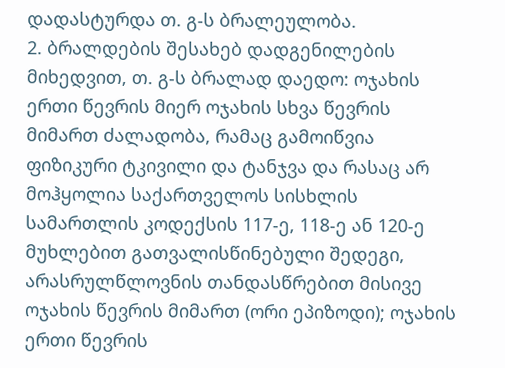დადასტურდა თ. გ-ს ბრალეულობა.
2. ბრალდების შესახებ დადგენილების მიხედვით, თ. გ-ს ბრალად დაედო: ოჯახის ერთი წევრის მიერ ოჯახის სხვა წევრის მიმართ ძალადობა, რამაც გამოიწვია ფიზიკური ტკივილი და ტანჯვა და რასაც არ მოჰყოლია საქართველოს სისხლის სამართლის კოდექსის 117-ე, 118-ე ან 120-ე მუხლებით გათვალისწინებული შედეგი, არასრულწლოვნის თანდასწრებით მისივე ოჯახის წევრის მიმართ (ორი ეპიზოდი); ოჯახის ერთი წევრის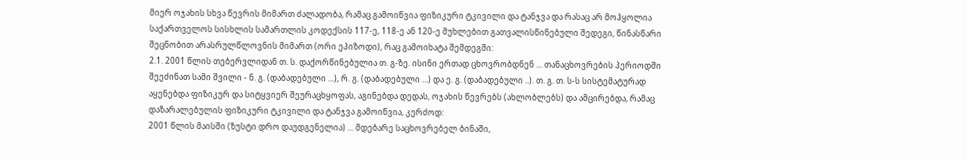მიერ ოჯახის სხვა წევრის მიმართ ძალადობა, რამაც გამოიწვია ფიზიკური ტკივილი და ტანჯვა და რასაც არ მოჰყოლია საქართველოს სისხლის სამართლის კოდექსის 117-ე, 118-ე ან 120-ე მუხლებით გათვალისწინებული შედეგი, წინასწარი შეცნობით არასრულწლოვნის მიმართ (ორი ეპიზოდი), რაც გამოიხატა შემდეგში:
2.1. 2001 წლის თებერვლიდან თ. ს. დაქორწინებულია თ. გ-ზე. ისინი ერთად ცხოვრობდნენ ... თანაცხოვრების პერიოდში შეეძინათ სამი შვილი - ნ. გ. (დაბადებული ...), რ. გ. (დაბადებული ...) და ე. გ. (დაბადებული ..). თ. გ. თ. ს-ს სისტემატურად აყენებდა ფიზიკურ და სიტყვიერ შეურაცხყოფას, აგინებდა დედას, ოჯახის წევრებს (ახლობლებს) და ამცირებდა, რამაც დაზარალებულის ფიზიკური ტკივილი და ტანჯვა გამოიწვია, კერძოდ:
2001 წლის მაისში (ზუსტი დრო დაუდგენელია) ... მდებარე საცხოვრებელ ბინაში,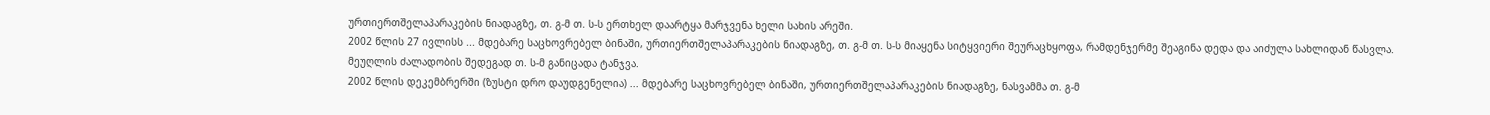ურთიერთშელაპარაკების ნიადაგზე, თ. გ-მ თ. ს-ს ერთხელ დაარტყა მარჯვენა ხელი სახის არეში.
2002 წლის 27 ივლისს ... მდებარე საცხოვრებელ ბინაში, ურთიერთშელაპარაკების ნიადაგზე, თ. გ-მ თ. ს-ს მიაყენა სიტყვიერი შეურაცხყოფა, რამდენჯერმე შეაგინა დედა და აიძულა სახლიდან წასვლა. მეუღლის ძალადობის შედეგად თ. ს-მ განიცადა ტანჯვა.
2002 წლის დეკემბრერში (ზუსტი დრო დაუდგენელია) ... მდებარე საცხოვრებელ ბინაში, ურთიერთშელაპარაკების ნიადაგზე, ნასვამმა თ. გ-მ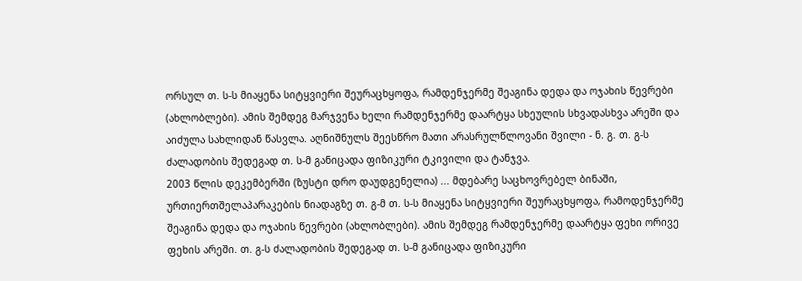ორსულ თ. ს-ს მიაყენა სიტყვიერი შეურაცხყოფა, რამდენჯერმე შეაგინა დედა და ოჯახის წევრები (ახლობლები). ამის შემდეგ მარჯვენა ხელი რამდენჯერმე დაარტყა სხეულის სხვადასხვა არეში და აიძულა სახლიდან წასვლა. აღნიშნულს შეესწრო მათი არასრულწლოვანი შვილი - ნ. გ. თ. გ-ს ძალადობის შედეგად თ. ს-მ განიცადა ფიზიკური ტკივილი და ტანჯვა.
2003 წლის დეკემბერში (ზუსტი დრო დაუდგენელია) ... მდებარე საცხოვრებელ ბინაში, ურთიერთშელაპარაკების ნიადაგზე თ. გ-მ თ. ს-ს მიაყენა სიტყვიერი შეურაცხყოფა, რამოდენჯერმე შეაგინა დედა და ოჯახის წევრები (ახლობლები). ამის შემდეგ რამდენჯერმე დაარტყა ფეხი ორივე ფეხის არეში. თ. გ-ს ძალადობის შედეგად თ. ს-მ განიცადა ფიზიკური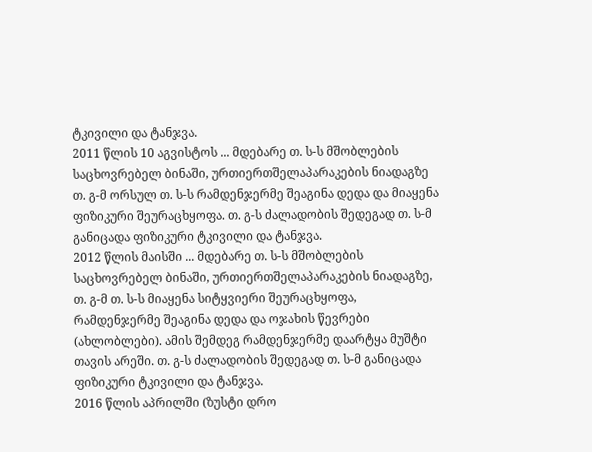ტკივილი და ტანჯვა.
2011 წლის 10 აგვისტოს ... მდებარე თ. ს-ს მშობლების საცხოვრებელ ბინაში, ურთიერთშელაპარაკების ნიადაგზე თ. გ-მ ორსულ თ. ს-ს რამდენჯერმე შეაგინა დედა და მიაყენა ფიზიკური შეურაცხყოფა. თ. გ-ს ძალადობის შედეგად თ. ს-მ განიცადა ფიზიკური ტკივილი და ტანჯვა.
2012 წლის მაისში ... მდებარე თ. ს-ს მშობლების საცხოვრებელ ბინაში, ურთიერთშელაპარაკების ნიადაგზე, თ. გ-მ თ. ს-ს მიაყენა სიტყვიერი შეურაცხყოფა, რამდენჯერმე შეაგინა დედა და ოჯახის წევრები (ახლობლები). ამის შემდეგ რამდენჯერმე დაარტყა მუშტი თავის არეში. თ. გ-ს ძალადობის შედეგად თ. ს-მ განიცადა ფიზიკური ტკივილი და ტანჯვა.
2016 წლის აპრილში (ზუსტი დრო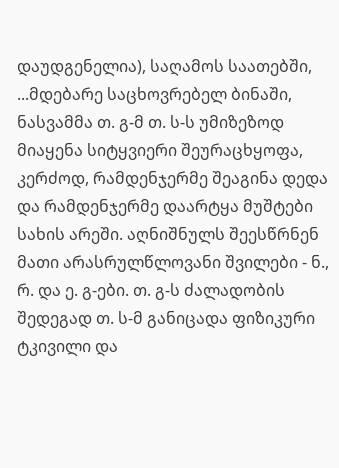დაუდგენელია), საღამოს საათებში, ...მდებარე საცხოვრებელ ბინაში, ნასვამმა თ. გ-მ თ. ს-ს უმიზეზოდ მიაყენა სიტყვიერი შეურაცხყოფა, კერძოდ, რამდენჯერმე შეაგინა დედა და რამდენჯერმე დაარტყა მუშტები სახის არეში. აღნიშნულს შეესწრნენ მათი არასრულწლოვანი შვილები - ნ., რ. და ე. გ-ები. თ. გ-ს ძალადობის შედეგად თ. ს-მ განიცადა ფიზიკური ტკივილი და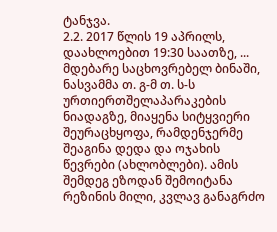ტანჯვა.
2.2. 2017 წლის 19 აპრილს, დაახლოებით 19:30 საათზე, ... მდებარე საცხოვრებელ ბინაში, ნასვამმა თ. გ-მ თ. ს-ს ურთიერთშელაპარაკების ნიადაგზე, მიაყენა სიტყვიერი შეურაცხყოფა, რამდენჯერმე შეაგინა დედა და ოჯახის წევრები (ახლობლები). ამის შემდეგ ეზოდან შემოიტანა რეზინის მილი, კვლავ განაგრძო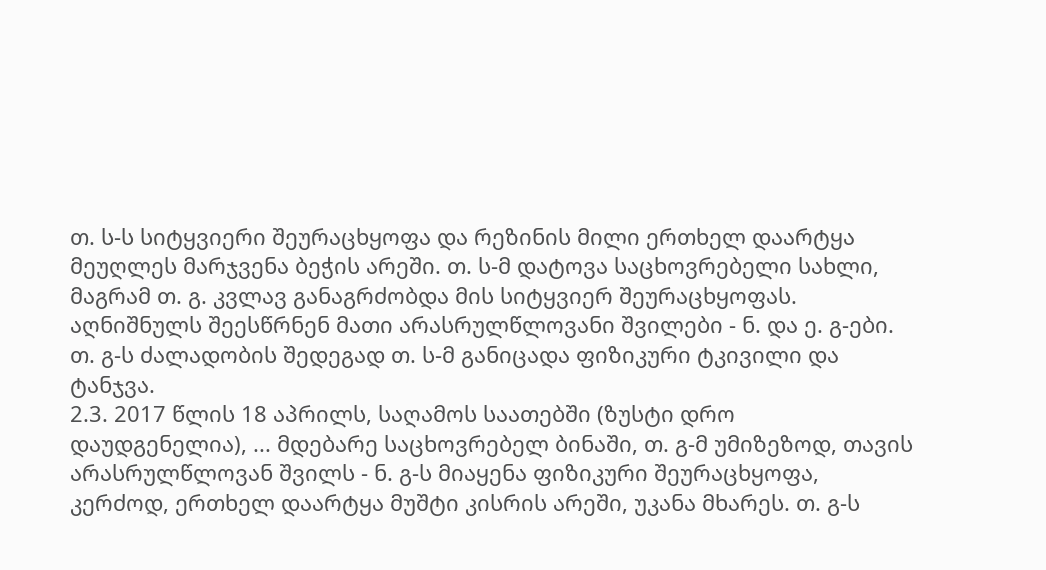თ. ს-ს სიტყვიერი შეურაცხყოფა და რეზინის მილი ერთხელ დაარტყა მეუღლეს მარჯვენა ბეჭის არეში. თ. ს-მ დატოვა საცხოვრებელი სახლი, მაგრამ თ. გ. კვლავ განაგრძობდა მის სიტყვიერ შეურაცხყოფას. აღნიშნულს შეესწრნენ მათი არასრულწლოვანი შვილები - ნ. და ე. გ-ები. თ. გ-ს ძალადობის შედეგად თ. ს-მ განიცადა ფიზიკური ტკივილი და ტანჯვა.
2.3. 2017 წლის 18 აპრილს, საღამოს საათებში (ზუსტი დრო დაუდგენელია), ... მდებარე საცხოვრებელ ბინაში, თ. გ-მ უმიზეზოდ, თავის არასრულწლოვან შვილს - ნ. გ-ს მიაყენა ფიზიკური შეურაცხყოფა, კერძოდ, ერთხელ დაარტყა მუშტი კისრის არეში, უკანა მხარეს. თ. გ-ს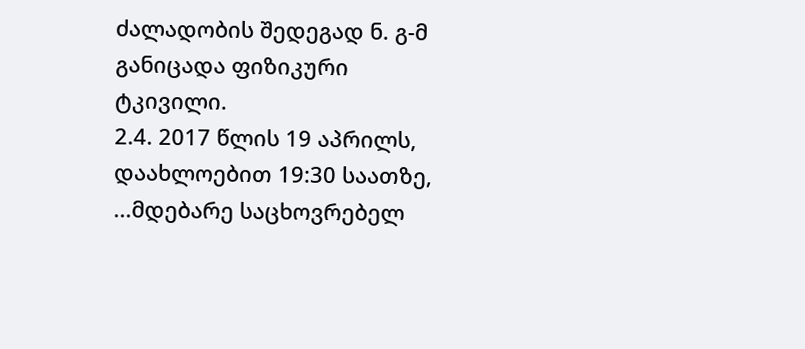ძალადობის შედეგად ნ. გ-მ განიცადა ფიზიკური ტკივილი.
2.4. 2017 წლის 19 აპრილს, დაახლოებით 19:30 საათზე, ...მდებარე საცხოვრებელ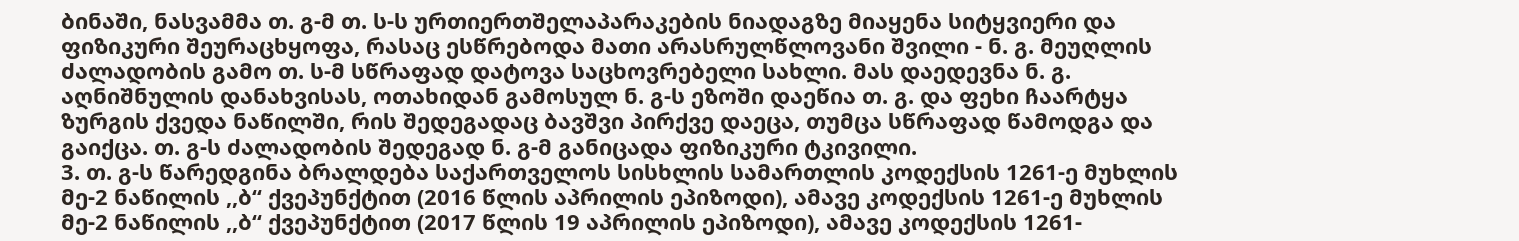ბინაში, ნასვამმა თ. გ-მ თ. ს-ს ურთიერთშელაპარაკების ნიადაგზე მიაყენა სიტყვიერი და ფიზიკური შეურაცხყოფა, რასაც ესწრებოდა მათი არასრულწლოვანი შვილი - ნ. გ. მეუღლის ძალადობის გამო თ. ს-მ სწრაფად დატოვა საცხოვრებელი სახლი. მას დაედევნა ნ. გ. აღნიშნულის დანახვისას, ოთახიდან გამოსულ ნ. გ-ს ეზოში დაეწია თ. გ. და ფეხი ჩაარტყა ზურგის ქვედა ნაწილში, რის შედეგადაც ბავშვი პირქვე დაეცა, თუმცა სწრაფად წამოდგა და გაიქცა. თ. გ-ს ძალადობის შედეგად ნ. გ-მ განიცადა ფიზიკური ტკივილი.
3. თ. გ-ს წარედგინა ბრალდება საქართველოს სისხლის სამართლის კოდექსის 1261-ე მუხლის მე-2 ნაწილის ,,ბ“ ქვეპუნქტით (2016 წლის აპრილის ეპიზოდი), ამავე კოდექსის 1261-ე მუხლის მე-2 ნაწილის ,,ბ“ ქვეპუნქტით (2017 წლის 19 აპრილის ეპიზოდი), ამავე კოდექსის 1261-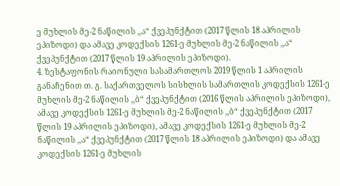ე მუხლის მე-2 ნაწილის ,,ა“ ქვეპუნქტით (2017 წლის 18 აპრილის ეპიზოდი) და ამავე კოდექსის 1261-ე მუხლის მე-2 ნაწილის ,,ა“ ქვეპუნქტით (2017 წლის 19 აპრილის ეპიზოდი).
4. ზესტაფონის რაიონული სასამართლოს 2019 წლის 1 აპრილის განაჩენით თ. გ. საქართველოს სისხლის სამართლის კოდექსის 1261-ე მუხლის მე-2 ნაწილის ,,ბ“ ქვეპუნქტით (2016 წლის აპრილის ეპიზოდი), ამავე კოდექსის 1261-ე მუხლის მე-2 ნაწილის ,,ბ“ ქვეპუნქტით (2017 წლის 19 აპრილის ეპიზოდი), ამავე კოდექსის 1261-ე მუხლის მე-2 ნაწილის ,,ა“ ქვეპუნქტით (2017 წლის 18 აპრილის ეპიზოდი) და ამავე კოდექსის 1261-ე მუხლის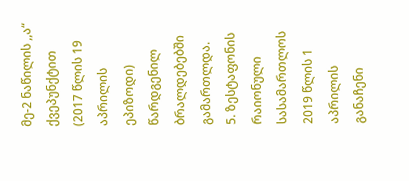მე-2 ნაწილის ,,ა“ ქვეპუნქტით (2017 წლის 19 აპრილის ეპიზოდი) წარდგენილ ბრალდებებში გამართლდა.
5. ზესტაფონის რაიონული სასამართლოს 2019 წლის 1 აპრილის განაჩენი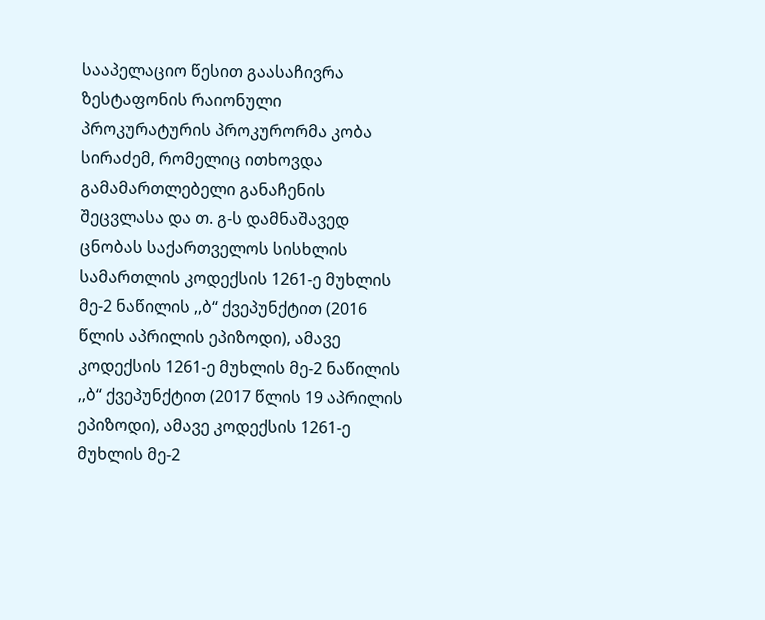სააპელაციო წესით გაასაჩივრა ზესტაფონის რაიონული პროკურატურის პროკურორმა კობა სირაძემ, რომელიც ითხოვდა გამამართლებელი განაჩენის შეცვლასა და თ. გ-ს დამნაშავედ ცნობას საქართველოს სისხლის სამართლის კოდექსის 1261-ე მუხლის მე-2 ნაწილის ,,ბ“ ქვეპუნქტით (2016 წლის აპრილის ეპიზოდი), ამავე კოდექსის 1261-ე მუხლის მე-2 ნაწილის ,,ბ“ ქვეპუნქტით (2017 წლის 19 აპრილის ეპიზოდი), ამავე კოდექსის 1261-ე მუხლის მე-2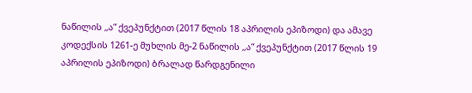ნაწილის ,,ა“ ქვეპუნქტით (2017 წლის 18 აპრილის ეპიზოდი) და ამავე კოდექსის 1261-ე მუხლის მე-2 ნაწილის ,,ა“ ქვეპუნქტით (2017 წლის 19 აპრილის ეპიზოდი) ბრალად წარდგენილი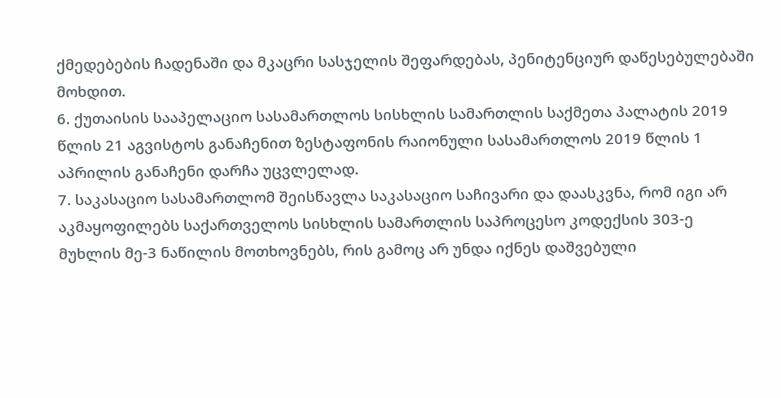ქმედებების ჩადენაში და მკაცრი სასჯელის შეფარდებას, პენიტენციურ დაწესებულებაში მოხდით.
6. ქუთაისის სააპელაციო სასამართლოს სისხლის სამართლის საქმეთა პალატის 2019 წლის 21 აგვისტოს განაჩენით ზესტაფონის რაიონული სასამართლოს 2019 წლის 1 აპრილის განაჩენი დარჩა უცვლელად.
7. საკასაციო სასამართლომ შეისწავლა საკასაციო საჩივარი და დაასკვნა, რომ იგი არ აკმაყოფილებს საქართველოს სისხლის სამართლის საპროცესო კოდექსის 303-ე მუხლის მე-3 ნაწილის მოთხოვნებს, რის გამოც არ უნდა იქნეს დაშვებული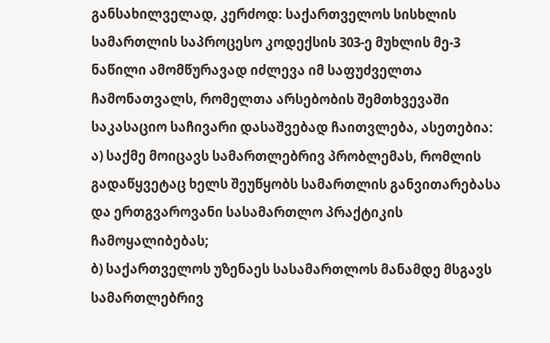განსახილველად, კერძოდ: საქართველოს სისხლის სამართლის საპროცესო კოდექსის 303-ე მუხლის მე-3 ნაწილი ამომწურავად იძლევა იმ საფუძველთა ჩამონათვალს, რომელთა არსებობის შემთხვევაში საკასაციო საჩივარი დასაშვებად ჩაითვლება, ასეთებია:
ა) საქმე მოიცავს სამართლებრივ პრობლემას, რომლის გადაწყვეტაც ხელს შეუწყობს სამართლის განვითარებასა და ერთგვაროვანი სასამართლო პრაქტიკის ჩამოყალიბებას;
ბ) საქართველოს უზენაეს სასამართლოს მანამდე მსგავს სამართლებრივ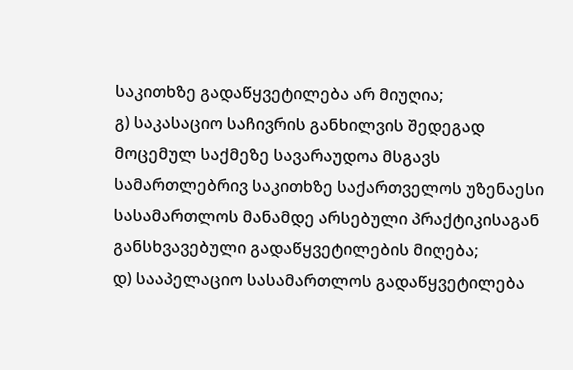საკითხზე გადაწყვეტილება არ მიუღია;
გ) საკასაციო საჩივრის განხილვის შედეგად მოცემულ საქმეზე სავარაუდოა მსგავს სამართლებრივ საკითხზე საქართველოს უზენაესი სასამართლოს მანამდე არსებული პრაქტიკისაგან განსხვავებული გადაწყვეტილების მიღება;
დ) სააპელაციო სასამართლოს გადაწყვეტილება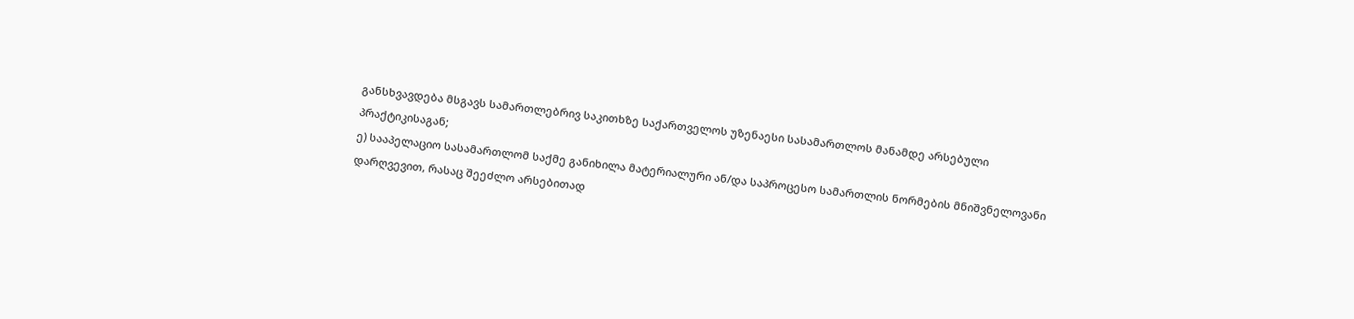განსხვავდება მსგავს სამართლებრივ საკითხზე საქართველოს უზენაესი სასამართლოს მანამდე არსებული პრაქტიკისაგან;
ე) სააპელაციო სასამართლომ საქმე განიხილა მატერიალური ან/და საპროცესო სამართლის ნორმების მნიშვნელოვანი დარღვევით, რასაც შეეძლო არსებითად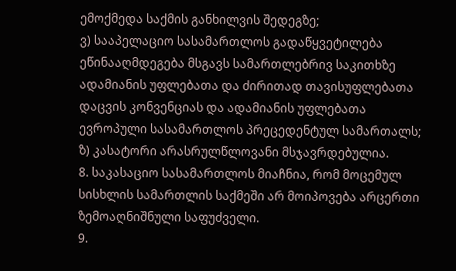ემოქმედა საქმის განხილვის შედეგზე;
ვ) სააპელაციო სასამართლოს გადაწყვეტილება ეწინააღმდეგება მსგავს სამართლებრივ საკითხზე ადამიანის უფლებათა და ძირითად თავისუფლებათა დაცვის კონვენციას და ადამიანის უფლებათა ევროპული სასამართლოს პრეცედენტულ სამართალს;
ზ) კასატორი არასრულწლოვანი მსჯავრდებულია.
8. საკასაციო სასამართლოს მიაჩნია, რომ მოცემულ სისხლის სამართლის საქმეში არ მოიპოვება არცერთი ზემოაღნიშნული საფუძველი.
9.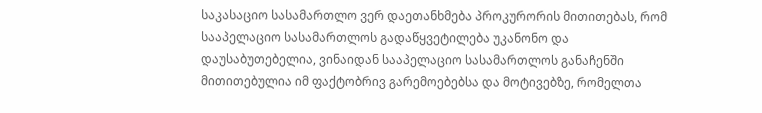საკასაციო სასამართლო ვერ დაეთანხმება პროკურორის მითითებას, რომ სააპელაციო სასამართლოს გადაწყვეტილება უკანონო და დაუსაბუთებელია, ვინაიდან სააპელაციო სასამართლოს განაჩენში მითითებულია იმ ფაქტობრივ გარემოებებსა და მოტივებზე, რომელთა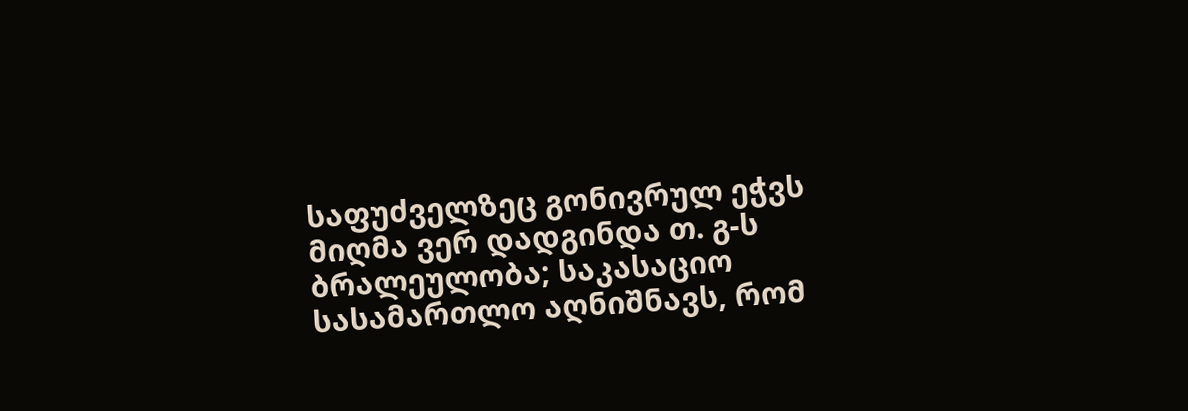საფუძველზეც გონივრულ ეჭვს მიღმა ვერ დადგინდა თ. გ-ს ბრალეულობა; საკასაციო სასამართლო აღნიშნავს, რომ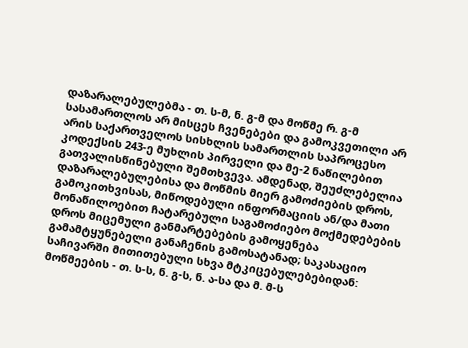დაზარალებულებმა - თ. ს-მ, ნ. გ-მ და მოწმე რ. გ-მ სასამართლოს არ მისცეს ჩვენებები და გამოკვეთილი არ არის საქართველოს სისხლის სამართლის საპროცესო კოდექსის 243-ე მუხლის პირველი და მე-2 ნაწილებით გათვალისწინებული შემთხვევა. ამდენად, შეუძლებელია დაზარალებულებისა და მოწმის მიერ გამოძიების დროს, გამოკითხვისას, მიწოდებული ინფორმაციის ან/და მათი მონაწილოებით ჩატარებული საგამოძიებო მოქმედებების დროს მიცემული განმარტებების გამოყენება გამამტყუნებელი განაჩენის გამოსატანად; საკასაციო საჩივარში მითითებული სხვა მტკიცებულებებიდან: მოწმეების - თ. ს-ს, ნ. გ-ს, ნ. ა-სა და მ. მ-ს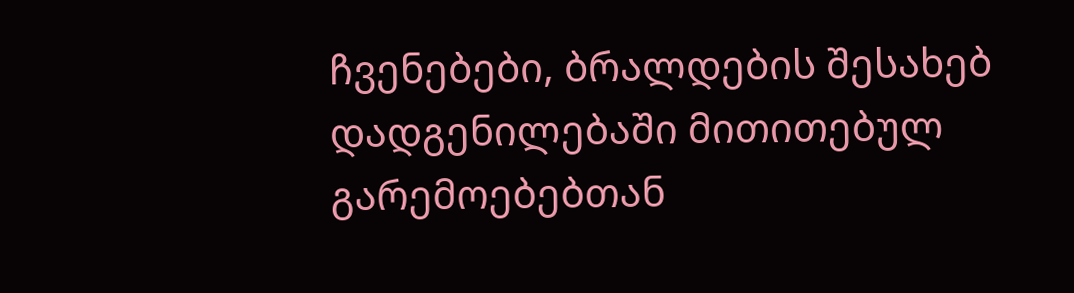ჩვენებები, ბრალდების შესახებ დადგენილებაში მითითებულ გარემოებებთან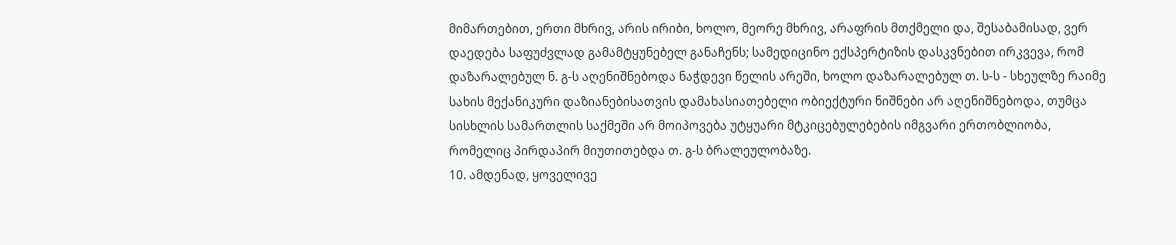მიმართებით, ერთი მხრივ, არის ირიბი, ხოლო, მეორე მხრივ, არაფრის მთქმელი და, შესაბამისად, ვერ დაედება საფუძვლად გამამტყუნებელ განაჩენს; სამედიცინო ექსპერტიზის დასკვნებით ირკვევა, რომ დაზარალებულ ნ. გ-ს აღენიშნებოდა ნაჭდევი წელის არეში, ხოლო დაზარალებულ თ. ს-ს - სხეულზე რაიმე სახის მექანიკური დაზიანებისათვის დამახასიათებელი ობიექტური ნიშნები არ აღენიშნებოდა, თუმცა სისხლის სამართლის საქმეში არ მოიპოვება უტყუარი მტკიცებულებების იმგვარი ერთობლიობა, რომელიც პირდაპირ მიუთითებდა თ. გ-ს ბრალეულობაზე.
10. ამდენად, ყოველივე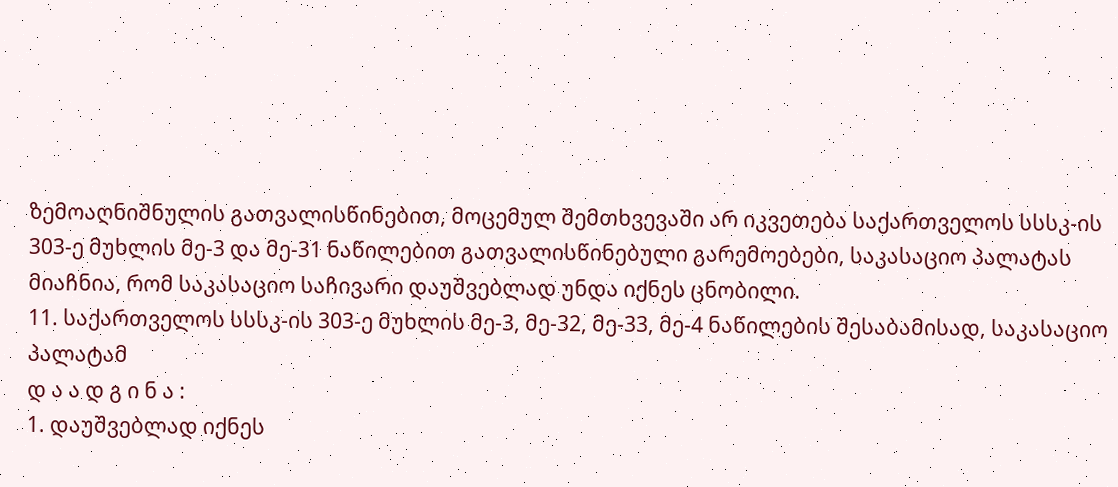ზემოაღნიშნულის გათვალისწინებით, მოცემულ შემთხვევაში არ იკვეთება საქართველოს სსსკ-ის 303-ე მუხლის მე-3 და მე-31 ნაწილებით გათვალისწინებული გარემოებები, საკასაციო პალატას მიაჩნია, რომ საკასაციო საჩივარი დაუშვებლად უნდა იქნეს ცნობილი.
11. საქართველოს სსსკ-ის 303-ე მუხლის მე-3, მე-32, მე-33, მე-4 ნაწილების შესაბამისად, საკასაციო პალატამ
დ ა ა დ გ ი ნ ა :
1. დაუშვებლად იქნეს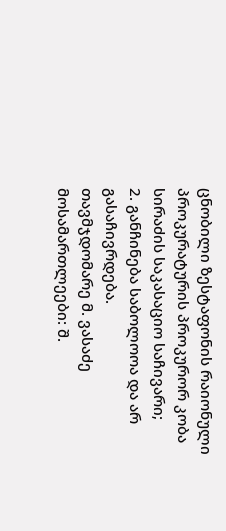ცნობილი ზესტაფონის რაიონული პროკურატურის პროკურორ კობა სირაძის საკასაციო საჩივარი;
2. განჩინება საბოლოოა და არ გასაჩივრდება.
თავმჯდომარე მ. ვასაძე
მოსამართლეები: შ.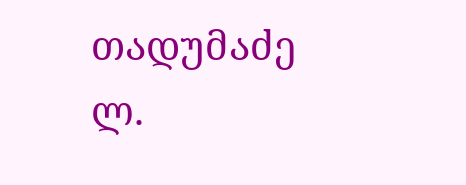თადუმაძე
ლ.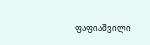ფაფიაშვილი